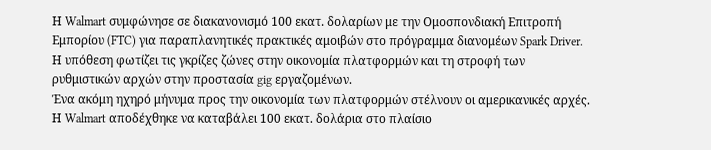Η Walmart συμφώνησε σε διακανονισμό 100 εκατ. δολαρίων με την Ομοσπονδιακή Επιτροπή Εμπορίου (FTC) για παραπλανητικές πρακτικές αμοιβών στο πρόγραμμα διανομέων Spark Driver. Η υπόθεση φωτίζει τις γκρίζες ζώνες στην οικονομία πλατφορμών και τη στροφή των ρυθμιστικών αρχών στην προστασία gig εργαζομένων.
Ένα ακόμη ηχηρό μήνυμα προς την οικονομία των πλατφορμών στέλνουν οι αμερικανικές αρχές. Η Walmart αποδέχθηκε να καταβάλει 100 εκατ. δολάρια στο πλαίσιο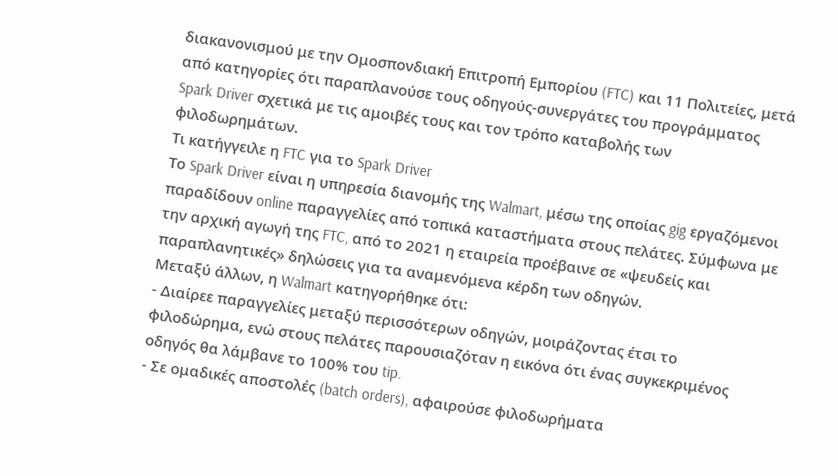διακανονισμού με την Ομοσπονδιακή Επιτροπή Εμπορίου (FTC) και 11 Πολιτείες, μετά από κατηγορίες ότι παραπλανούσε τους οδηγούς-συνεργάτες του προγράμματος Spark Driver σχετικά με τις αμοιβές τους και τον τρόπο καταβολής των φιλοδωρημάτων.
Τι κατήγγειλε η FTC για το Spark Driver
Το Spark Driver είναι η υπηρεσία διανομής της Walmart, μέσω της οποίας gig εργαζόμενοι παραδίδουν online παραγγελίες από τοπικά καταστήματα στους πελάτες. Σύμφωνα με την αρχική αγωγή της FTC, από το 2021 η εταιρεία προέβαινε σε «ψευδείς και παραπλανητικές» δηλώσεις για τα αναμενόμενα κέρδη των οδηγών.
Μεταξύ άλλων, η Walmart κατηγορήθηκε ότι:
- Διαίρεε παραγγελίες μεταξύ περισσότερων οδηγών, μοιράζοντας έτσι το φιλοδώρημα, ενώ στους πελάτες παρουσιαζόταν η εικόνα ότι ένας συγκεκριμένος οδηγός θα λάμβανε το 100% του tip.
- Σε ομαδικές αποστολές (batch orders), αφαιρούσε φιλοδωρήματα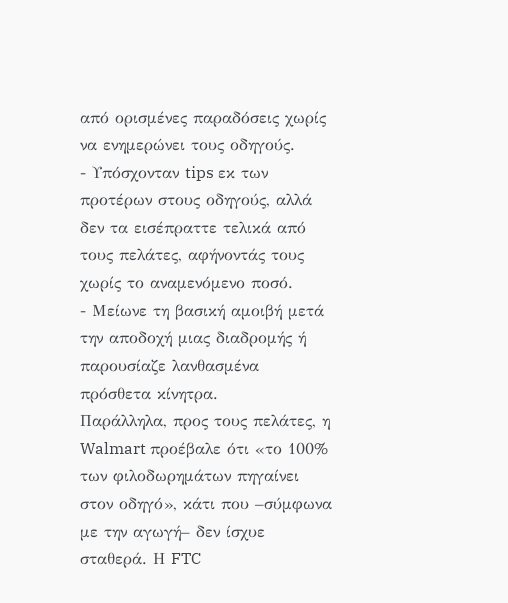από ορισμένες παραδόσεις χωρίς να ενημερώνει τους οδηγούς.
- Υπόσχονταν tips εκ των προτέρων στους οδηγούς, αλλά δεν τα εισέπραττε τελικά από τους πελάτες, αφήνοντάς τους χωρίς το αναμενόμενο ποσό.
- Μείωνε τη βασική αμοιβή μετά την αποδοχή μιας διαδρομής ή παρουσίαζε λανθασμένα πρόσθετα κίνητρα.
Παράλληλα, προς τους πελάτες, η Walmart προέβαλε ότι «το 100% των φιλοδωρημάτων πηγαίνει στον οδηγό», κάτι που –σύμφωνα με την αγωγή– δεν ίσχυε σταθερά. Η FTC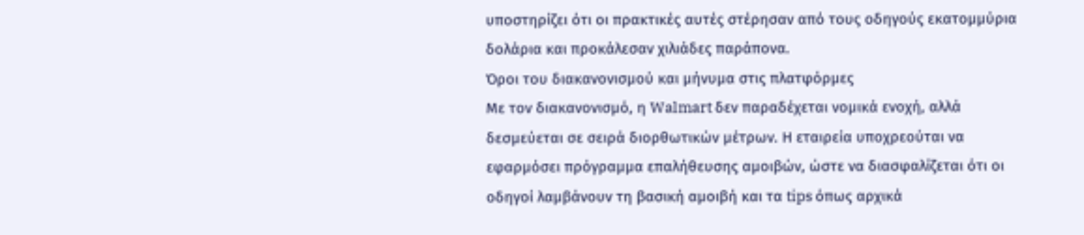υποστηρίζει ότι οι πρακτικές αυτές στέρησαν από τους οδηγούς εκατομμύρια δολάρια και προκάλεσαν χιλιάδες παράπονα.
Όροι του διακανονισμού και μήνυμα στις πλατφόρμες
Με τον διακανονισμό, η Walmart δεν παραδέχεται νομικά ενοχή, αλλά δεσμεύεται σε σειρά διορθωτικών μέτρων. Η εταιρεία υποχρεούται να εφαρμόσει πρόγραμμα επαλήθευσης αμοιβών, ώστε να διασφαλίζεται ότι οι οδηγοί λαμβάνουν τη βασική αμοιβή και τα tips όπως αρχικά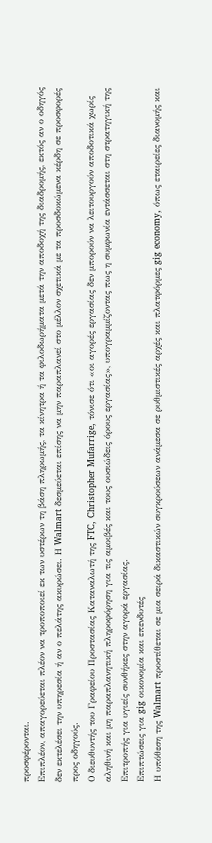προσφέρονται.
Επιπλέον, απαγορεύεται πλέον να τροποποιεί εκ των υστέρων τη βάση πληρωμής, τα κίνητρα ή τα φιλοδωρήματα μετά την αποδοχή της διαδρομής, εκτός αν ο οδηγός δεν εκτελέσει την υπηρεσία ή αν ο πελάτης ακυρώσει. Η Walmart δεσμεύεται επίσης να μην παραπλανεί στο μέλλον σχετικά με τα προσδοκώμενα κέρδη σε προσφορές προς οδηγούς.
Ο διευθυντής του Γραφείου Προστασίας Καταναλωτή της FTC, Christopher Mufarrige, τόνισε ότι «οι αγορές εργασίας δεν μπορούν να λειτουργούν αποδοτικά χωρίς αληθινή και μη παραπλανητική πληροφόρηση για τις αμοιβές και τους ουσιώδεις όρους εργασίας», υπογραμμίζοντας πως η συμφωνία εντάσσεται στη στρατηγική της Επιτροπής για υγιείς συνθήκες στην αγορά εργασίας.
Επιπτώσεις για gig οικονομία και επενδυτές
Η υπόθεση της Walmart προστίθεται σε μια σειρά δικαστικών συγκρούσεων ανάμεσα σε ρυθμιστικές αρχές και πλατφόρμες gig economy, όπως εταιρείες διανομής και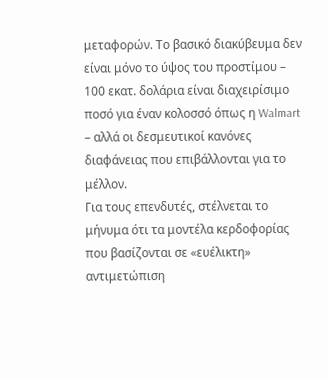μεταφορών. Το βασικό διακύβευμα δεν είναι μόνο το ύψος του προστίμου – 100 εκατ. δολάρια είναι διαχειρίσιμο ποσό για έναν κολοσσό όπως η Walmart – αλλά οι δεσμευτικοί κανόνες διαφάνειας που επιβάλλονται για το μέλλον.
Για τους επενδυτές, στέλνεται το μήνυμα ότι τα μοντέλα κερδοφορίας που βασίζονται σε «ευέλικτη» αντιμετώπιση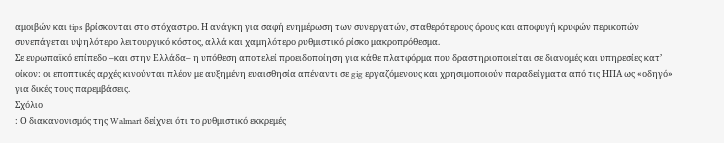αμοιβών και tips βρίσκονται στο στόχαστρο. Η ανάγκη για σαφή ενημέρωση των συνεργατών, σταθερότερους όρους και αποφυγή κρυφών περικοπών συνεπάγεται υψηλότερο λειτουργικό κόστος, αλλά και χαμηλότερο ρυθμιστικό ρίσκο μακροπρόθεσμα.
Σε ευρωπαϊκό επίπεδο –και στην Ελλάδα– η υπόθεση αποτελεί προειδοποίηση για κάθε πλατφόρμα που δραστηριοποιείται σε διανομές και υπηρεσίες κατ’ οίκον: οι εποπτικές αρχές κινούνται πλέον με αυξημένη ευαισθησία απέναντι σε gig εργαζόμενους και χρησιμοποιούν παραδείγματα από τις ΗΠΑ ως «οδηγό» για δικές τους παρεμβάσεις.
Σχόλιο
: Ο διακανονισμός της Walmart δείχνει ότι το ρυθμιστικό εκκρεμές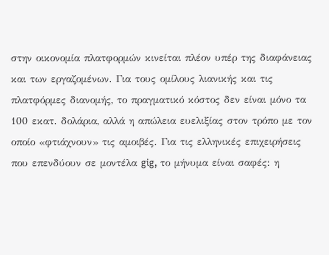στην οικονομία πλατφορμών κινείται πλέον υπέρ της διαφάνειας και των εργαζομένων. Για τους ομίλους λιανικής και τις πλατφόρμες διανομής, το πραγματικό κόστος δεν είναι μόνο τα 100 εκατ. δολάρια, αλλά η απώλεια ευελιξίας στον τρόπο με τον οποίο «φτιάχνουν» τις αμοιβές. Για τις ελληνικές επιχειρήσεις που επενδύουν σε μοντέλα gig, το μήνυμα είναι σαφές: η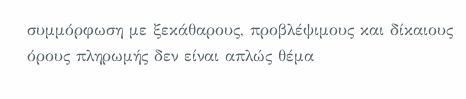συμμόρφωση με ξεκάθαρους, προβλέψιμους και δίκαιους όρους πληρωμής δεν είναι απλώς θέμα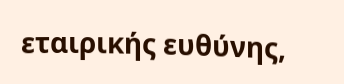εταιρικής ευθύνης,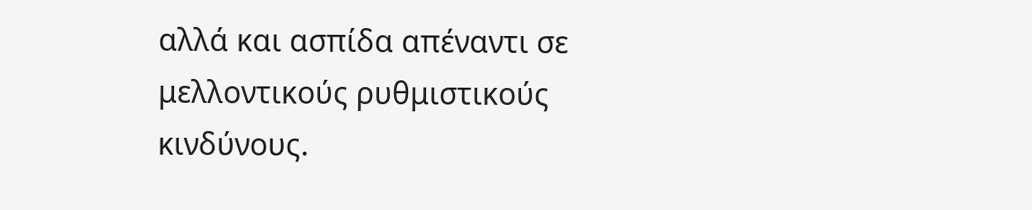αλλά και ασπίδα απέναντι σε μελλοντικούς ρυθμιστικούς κινδύνους.